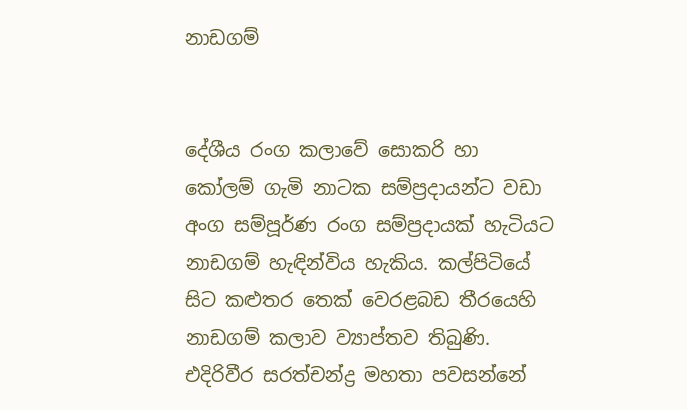නාඩගම්


දේශීය රංග කලාවේ සොකරි හා කෝලම් ගැමි නාටක සම්ප්‍රදායන්ට වඩා අංග සම්පූර්ණ රංග සම්ප්‍රදායක් හැටියට නාඩගම් හැඳින්විය හැකිය. කල්පිටියේ සිට කළුතර තෙක් වෙරළබඩ තීරයෙහි නාඩගම් කලාව ව්‍යාප්තව තිබුණි. එදිරිවීර සරත්චන්ද්‍ර මහතා පවසන්නේ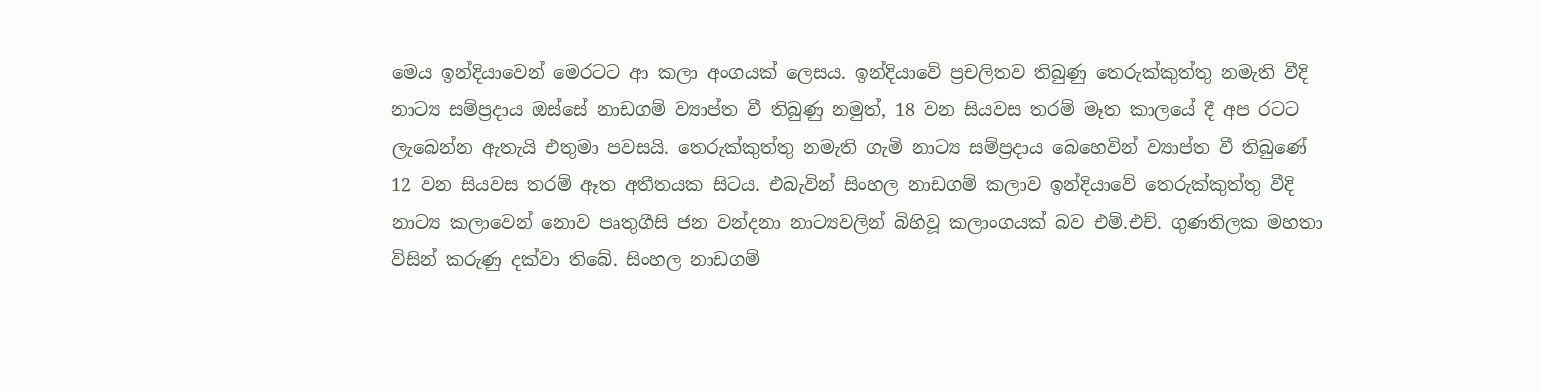මෙය ඉන්දියාවෙන් මෙරටට ආ කලා අංගයක් ලෙසය. ඉන්දියාවේ ප්‍රචලිතව තිබුණු තෙරුක්කුත්තු නමැති වීදි නාට්‍ය සම්ප්‍රදාය ඔස්සේ නාඩගම් ව්‍යාප්ත වී තිබුණු නමුත්, 18 වන සියවස තරම් මෑත කාලයේ දී අප රටට ලැබෙන්න ඇතැයි එතුමා පවසයි. තෙරුක්කුත්තු නමැති ගැමි නාට්‍ය සම්ප්‍රදාය බෙහෙවින් ව්‍යාප්ත වී තිබුණේ 12 වන සියවස තරම් ඈත අතීතයක සිටය. එබැවින් සිංහල නාඩගම් කලාව ඉන්දියාවේ තෙරුක්කුත්තු වීදි නාට්‍ය කලාවෙන් නොව පෘතුගීසි ජන වන්දනා නාට්‍යවලින් බිහිවූ කලාංගයක් බව එම්.එච්. ගුණතිලක මහතා විසින් කරුණු දක්වා තිබේ. සිංහල නාඩගම්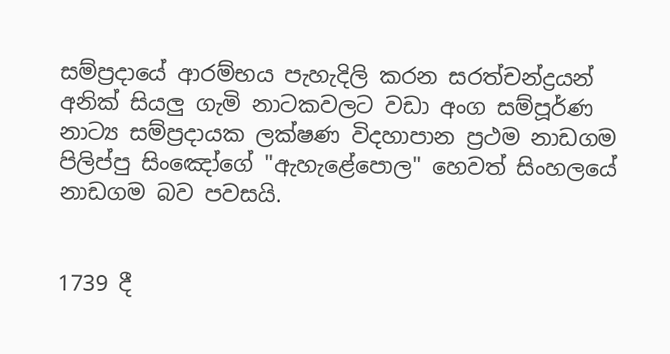සම්ප්‍රදායේ ආරම්භය පැහැදිලි කරන සරත්චන්ද්‍රයන් අනික් සියලු ගැමි නාටකවලට වඩා අංග සම්පූර්ණ නාට්‍ය සම්ප්‍රදායක ලක්ෂණ විදහාපාන ප්‍රථම නාඩගම පිලිප්පු සිංඤෝගේ "ඇහැළේපොල" හෙවත් සිංහලයේ නාඩගම බව පවසයි.


1739 දී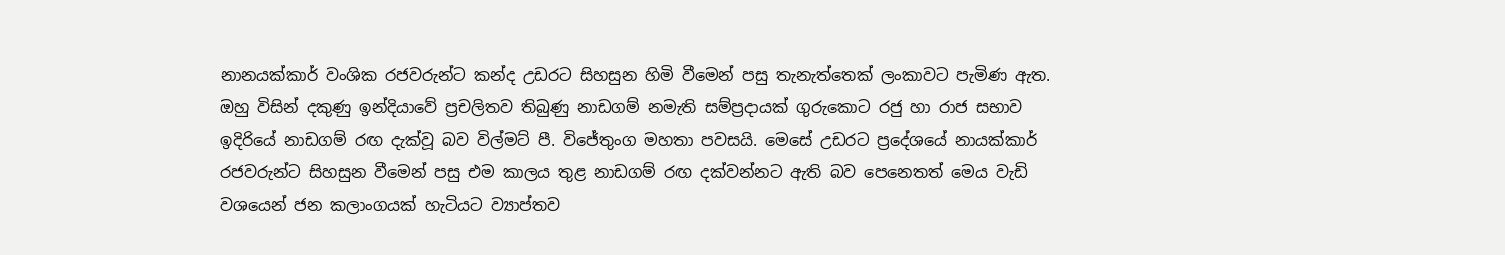නානයක්කාර් වංශික රජවරුන්ට කන්ද උඩරට සිහසුන හිමි වීමෙන් පසු තැනැත්තෙක් ලංකාවට පැමිණ ඇත. ඔහු විසින් දකුණු ඉන්දියාවේ ප්‍රචලිතව තිබුණු නාඩගම් නමැති සම්ප්‍රදායක් ගුරුකොට රජු හා රාජ සභාව ඉදිරියේ නාඩගම් රඟ දැක්වූ බව විල්මට් පී. විජේතුංග මහතා පවසයි. මෙසේ උඩරට ප්‍රදේශයේ නායක්කාර් රජවරුන්ට සිහසුන වීමෙන් පසු එම කාලය තුළ නාඩගම් රඟ දක්වන්නට ඇති බව පෙනෙතත් මෙය වැඩි වශයෙන් ජන කලාංගයක් හැටියට ව්‍යාප්තව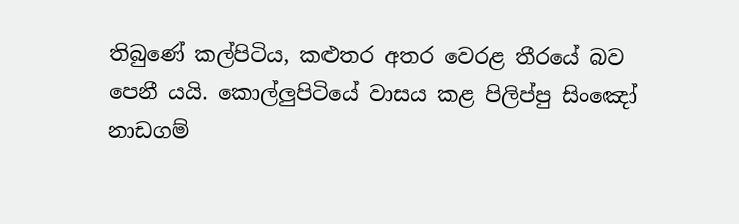තිබුණේ කල්පිටිය, කළුතර අතර වෙරළ තීරයේ බව පෙනී යයි. කොල්ලුපිටියේ වාසය කළ පිලිප්පු සිංඤෝ නාඩගම්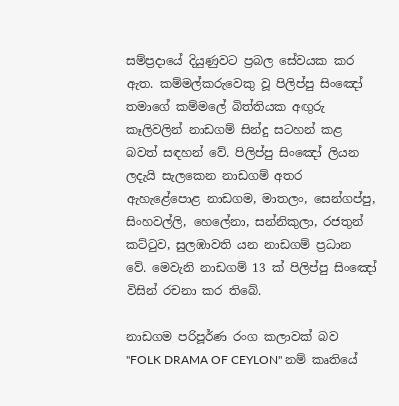සම්ප්‍රදායේ දියුණුවට ප්‍රබල සේවයක කර ඇත. කම්මල්කරුවෙකු වූ පිලිප්පු සිංඤෝ තමාගේ කම්මලේ බිත්තියක අඟුරු කෑලිවලින් නාඩගම් සින්දු සටහන් කළ බවත් සඳහන් වේ. පිලිප්පු සිංඤෝ ලියන ලදැයි සැලකෙන නාඩගම් අතර ඇහැළේපොළ නාඩගම, මාතලං, සෙන්ගප්පු, සිංහවල්ලි, හෙලේනා, සන්නිකුලා, රජතුන් කට්ටුව, සුලඹාවති යන නාඩගම් ප්‍රධාන වේ. මෙවැනි නාඩගම් 13 ක් පිලිප්පු සිංඤෝ විසින් රචනා කර තිබේ.

නාඩගම පරිපූර්ණ රංග කලාවක් බව "FOLK DRAMA OF CEYLON" නම් කෘතියේ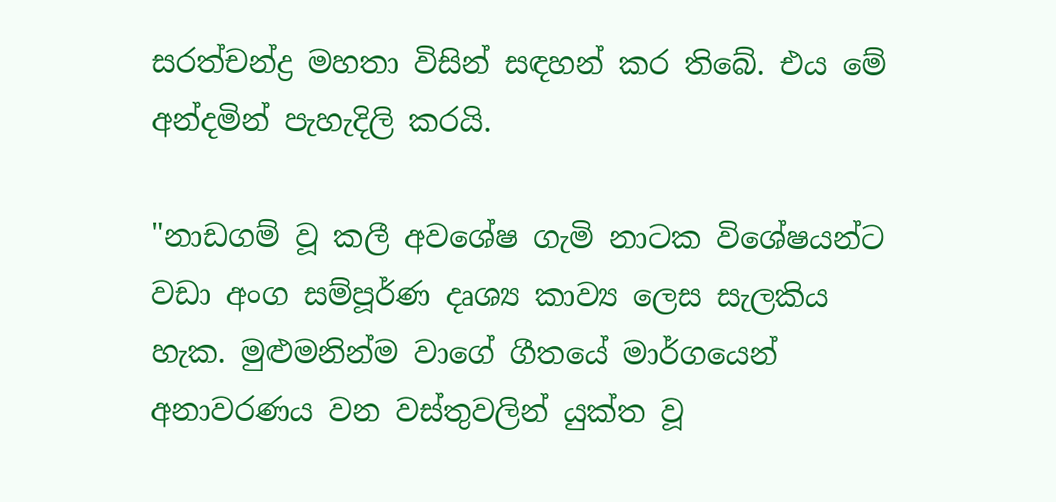සරත්චන්ද්‍ර මහතා විසින් සඳහන් කර තිබේ. එය මේ අන්දමින් පැහැදිලි කරයි.

"නාඩගම් වූ කලී අවශේෂ ගැමි නාටක විශේෂයන්ට වඩා අංග සම්පූර්ණ දෘශ්‍ය කාව්‍ය ලෙස සැලකිය හැක. මුළුමනින්ම වාගේ ගීතයේ මාර්ගයෙන් අනාවරණය වන වස්තුවලින් යුක්ත වූ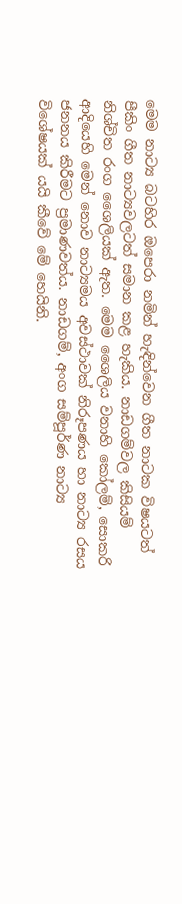මෙම නාට්‍ය බටහිර ඔපෙරා නමින් හැඳින්වෙන ගීත නාටක විෂයටත් පීකිං ගීත නාට්‍යවලටත් සමාන කළ හැකිය. නාඩගම්වල කිසියම් නිශ්චිත රංග ශෛලියක් ඇත. මෙම ශෛලිය වනාහි කෝලම්, සොකරි ආදියෙහි මෙන් නොව නාට්‍යමය අවස්ථාවක් නිරූපණය හා නාට්‍ය රසය ජනනය කිරීමට ප්‍රමාණවත්ය. නාඩගම්, අංග සම්පූර්ණ නාට්‍ය විශේෂයක් යයි කීවේ මේ හෙයිනි.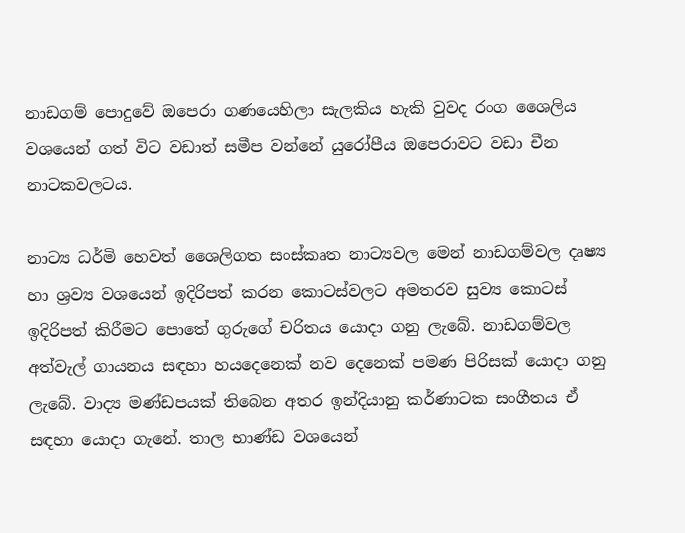නාඩගම් පොදුවේ ඔපෙරා ගණයෙහිලා සැලකිය හැකි වුවද රංග ශෛලිය වශයෙන් ගත් විට වඩාත් සමීප වන්නේ යුරෝපීය ඔපෙරාවට වඩා චීන නාටකවලටය.

නාට්‍ය ධර්මි හෙවත් ශෛලිගත සංස්කෘත නාට්‍යවල මෙන් නාඩගම්වල දෘෂ්‍ය හා ශ්‍රව්‍ය වශයෙන් ඉදිරිපත් කරන කොටස්වලට අමතරව සුව්‍ය කොටස් ඉදිරිපත් කිරීමට පොතේ ගුරුගේ චරිතය යොදා ගනු ලැබේ. නාඩගම්වල අත්වැල් ගායනය සඳහා හයදෙනෙක් නව දෙනෙක් පමණ පිරිසක් යොදා ගනු ලැබේ. වාද්‍ය මණ්ඩපයක් තිබෙන අතර ඉන්දියානු කර්ණාටක සංගීතය ඒ සඳහා යොදා ගැනේ. තාල භාණ්ඩ වශයෙන්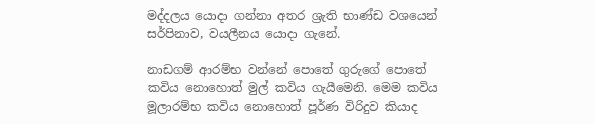මද්දලය යොදා ගන්නා අතර ශ්‍රැති භාණ්ඩ වශයෙන් සර්පිනාව, වයලීනය යොදා ගැනේ.

නාඩගම් ආරම්භ වන්නේ පොතේ ගුරුගේ පොතේ කවිය නොහොත් මුල් කවිය ගැයීමෙනි. මෙම කවිය මූලාරම්භ කවිය නොහොත් පූර්ණ විරිදුව කියාද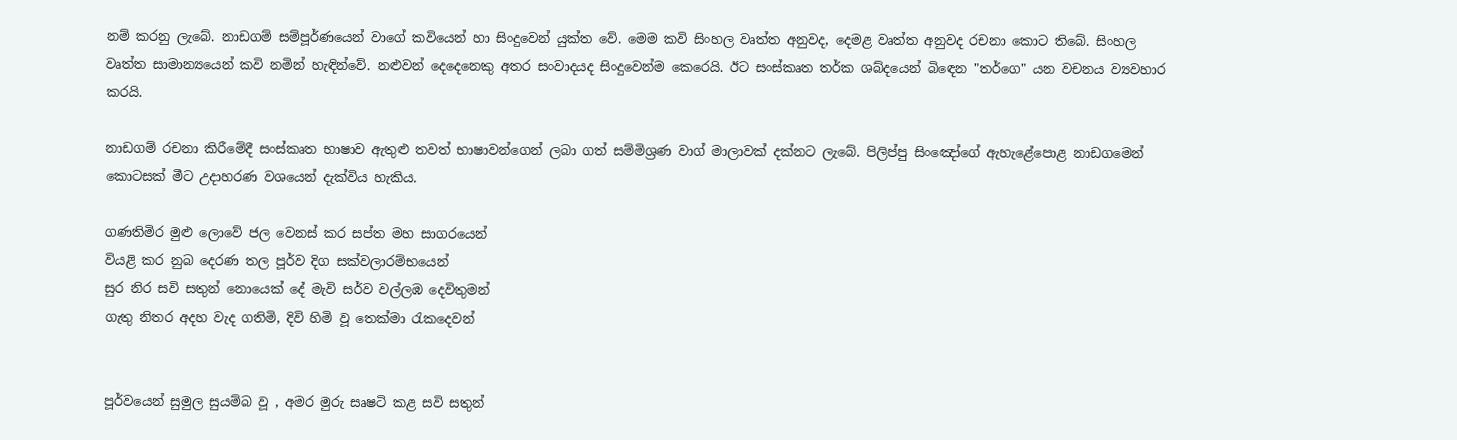නම් කරනු ලැබේ. නාඩගම් සම්පූර්ණයෙන් වාගේ කවියෙන් හා සිංදුවෙන් යුක්ත වේ. මෙම කවි සිංහල වෘත්ත අනුවද, දෙමළ වෘත්ත අනුවද රචනා කොට තිබේ. සිංහල වෘත්ත සාමාන්‍යයෙන් කවි නමින් හැඳින්වේ. නළුවන් දෙදෙනෙකු අතර සංවාදයද සිංදුවෙන්ම කෙරෙයි. ඊට සංස්කෘත තර්ක ශබ්දයෙන් බිඳෙන "තර්ගෙ" යන වචනය ව්‍යවහාර කරයි.

නාඩගම් රචනා කිරීමේදී සංස්කෘත භාෂාව ඇතුළු තවත් භාෂාවන්ගෙන් ලබා ගත් සම්මිශ්‍රණ වාග් මාලාවක් දක්නට ලැබේ. පිලිප්පු සිංඤෝගේ ඇහැළේපොළ නාඩගමෙන් කොටසක් මීට උදාහරණ වශයෙන් දැක්විය හැකිය.

ගණතිමිර මුළු ලොවේ ජල වෙනස් කර සප්ත මහ සාගරයෙන්
වියළි කර නුබ දෙරණ තල පූර්ව දිග සක්වලාරම්භයෙන්
සුර නිර සවි සතුන් නොයෙක් දේ මැවි සර්ව වල්ලඹ දෙවිතුමන්
ගැතු නිතර අදහ වැද ගතිමි, දිවි හිමි වූ තෙක්මා රැකදෙවන්


පූර්වයෙන් සුමුල සුයම්බ වූ , අමර මුරු සෘෂටි කළ සවි සතුන්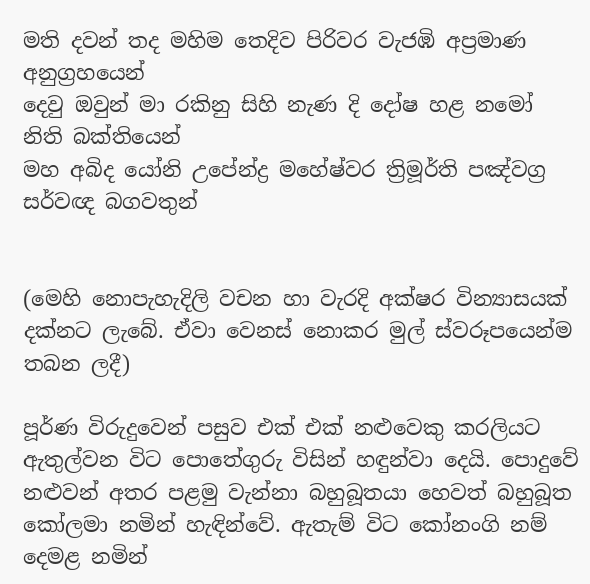මති දවන් තද මහිම තෙදිව පිරිවර වැජඹි අප්‍රමාණ අනුග්‍රහයෙන්
දෙවු ඔවුන් මා රකිනු සිහි නැණ දි දෝෂ හළ නමෝ නිති බක්තියෙන්
මහ අබිද යෝනි උපේන්ද්‍ර මහේෂ්වර ත්‍රිමූර්ති පඤ්වග්‍ර සර්වඥ බගවතුන්


(මෙහි නොපැහැදිලි වචන හා වැරදි අක්ෂර වින්‍යාසයක් දක්නට ලැබේ. ඒවා වෙනස් නොකර මුල් ස්වරූපයෙන්ම තබන ලදී)

පූර්ණ විරුදුවෙන් පසුව එක් එක් නළුවෙකු කරලියට ඇතුල්වන විට පොතේගුරු විසින් හඳුන්වා දෙයි. පොදුවේ නළුවන් අතර පළමු වැන්නා බහුබූතයා හෙවත් බහුබූත කෝලමා නමින් හැඳින්වේ. ඇතැම් විට කෝනංගි නම් දෙමළ නමින්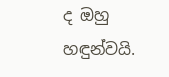ද ඔහු හඳුන්වයි.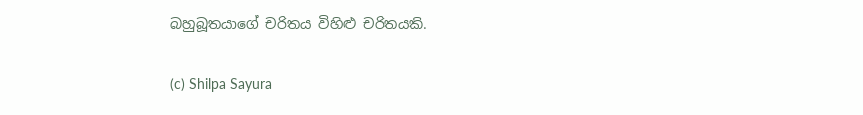බහුබූතයාගේ චරිතය විහිළු චරිතයකි.

(c) Shilpa Sayura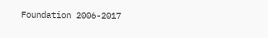Foundation 2006-2017